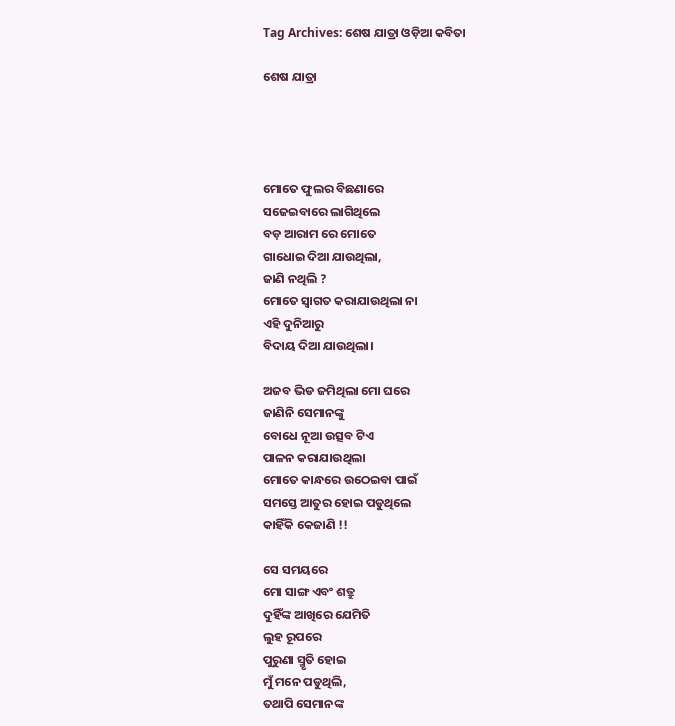Tag Archives: ଶେଷ ଯାତ୍ରା ଓଡ଼ିଆ କବିତା

ଶେଷ ଯାତ୍ରା




ମୋତେ ଫୁଲର ବିଛଣାରେ
ସଜେଇବାରେ ଲାଗିଥିଲେ
ବଡ଼ ଆରାମ ରେ ମୋତେ
ଗାଧୋଇ ଦିଆ ଯାଉଥିଲା,
ଜାଣି ନଥିଲି ?
ମୋତେ ସ୍ଵାଗତ କରାଯାଉଥିଲା ନା
ଏହି ଦୁନିଆରୁ
ବିଦାୟ ଦିଆ ଯାଉଥିଲା।

ଅଜବ ଭିଡ ଜମିଥିଲା ମୋ ଘରେ
ଜାଣିନି ସେମାନଙ୍କୁ
ବୋଧେ ନୂଆ ଉତ୍ସବ ଟିଏ
ପାଳନ କରାଯାଉଥିଲା
ମୋତେ କାନ୍ଧରେ ଉଠେଇବା ପାଇଁ
ସମସ୍ତେ ଆତୁର ହୋଇ ପଡୁଥିଲେ
କାହିଁକି କେଜାଣି !!

ସେ ସମୟରେ
ମୋ ସାଙ୍ଗ ଏବଂ ଶତ୍ରୁ
ଦୁହିଁଙ୍କ ଆଖିରେ ଯେମିତି
ଲୁହ ରୂପରେ
ପୁରୁଣା ସ୍ମୃତି ହୋଇ
ମୁଁ ମନେ ପଡୁଥିଲି,
ତଥାପି ସେମାନଙ୍କ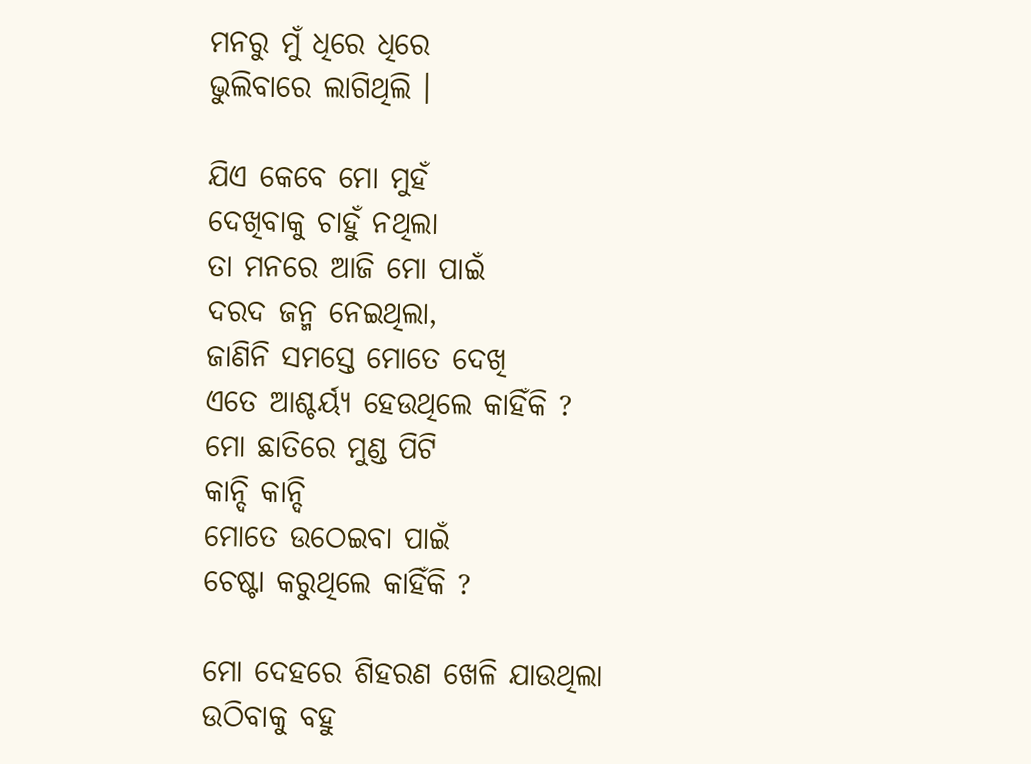ମନରୁ ମୁଁ ଧିରେ ଧିରେ
ଭୁଲିବାରେ ଲାଗିଥିଲି ।

ଯିଏ କେବେ ମୋ ମୁହଁ
ଦେଖିବାକୁ ଚାହୁଁ ନଥିଲା
ତା ମନରେ ଆଜି ମୋ ପାଇଁ
ଦରଦ ଜନ୍ମ ନେଇଥିଲା,
ଜାଣିନି ସମସ୍ତେ ମୋତେ ଦେଖି
ଏତେ ଆଶ୍ଚର୍ୟ୍ଯ ହେଉଥିଲେ କାହିଁକି ?
ମୋ ଛାତିରେ ମୁଣ୍ଡ ପିଟି
କାନ୍ଦି କାନ୍ଦି
ମୋତେ ଉଠେଇବା ପାଇଁ
ଚେଷ୍ଟା କରୁଥିଲେ କାହିଁକି ?

ମୋ ଦେହରେ ଶିହରଣ ଖେଳି ଯାଉଥିଲା
ଉଠିବାକୁ ବହୁ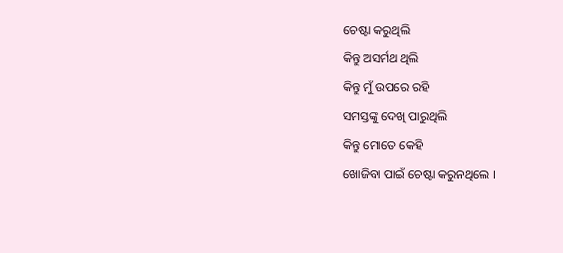ଚେଷ୍ଟା କରୁଥିଲି
କିନ୍ତୁ ଅସର୍ମଥ ଥିଲି
କିନ୍ତୁ ମୁଁ ଉପରେ ରହି
ସମସ୍ତଙ୍କୁ ଦେଖି ପାରୁଥିଲି
କିନ୍ତୁ ମୋତେ କେହି
ଖୋଜିବା ପାଇଁ ଚେଷ୍ଟା କରୁନଥିଲେ ।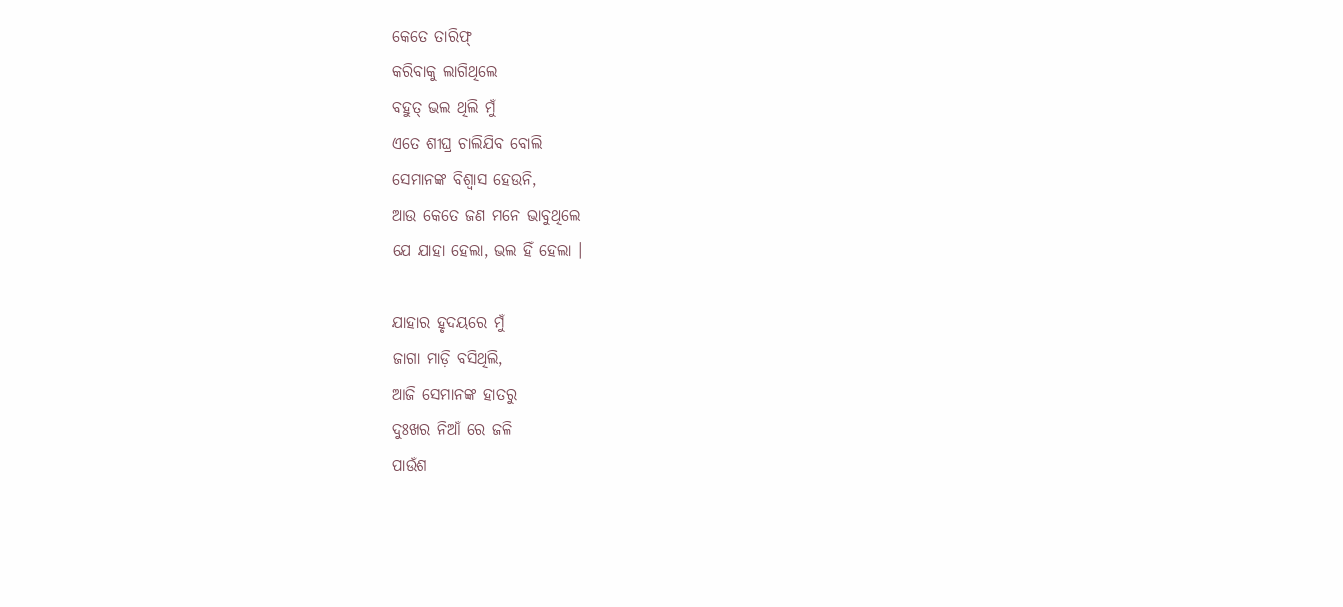କେତେ ତାରିଫ୍
କରିବାକୁ ଲାଗିଥିଲେ
ବହୁତ୍ ଭଲ ଥିଲି ମୁଁ
ଏତେ ଶୀଘ୍ର ଚାଲିଯିବ ବୋଲି
ସେମାନଙ୍କ ବିଶ୍ୱାସ ହେଉନି,
ଆଉ କେତେ ଜଣ ମନେ ଭାବୁଥିଲେ
ଯେ ଯାହା ହେଲା, ଭଲ ହିଁ ହେଲା ।

ଯାହାର ହୃଦୟରେ ମୁଁ
ଜାଗା ମାଡ଼ି ବସିଥିଲି,
ଆଜି ସେମାନଙ୍କ ହାତରୁ
ଦୁଃଖର ନିଆଁ ରେ ଜଳି
ପାଉଁଶ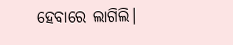ହେବାରେ ଲାଗିଲି।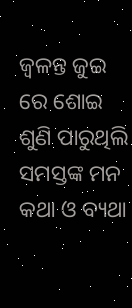ଜ୍ୱଳନ୍ତ ଜୁଇ ରେ ଶୋଇ
ଶୁଣି ପାରୁଥିଲି
ସମସ୍ତଙ୍କ ମନ କଥା ଓ ବ୍ୟଥା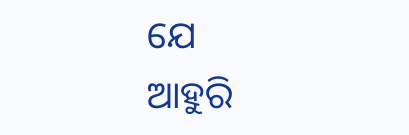ଯେ
ଆହୁରି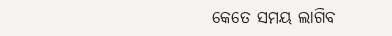କେତେ ସମୟ ଲାଗିବ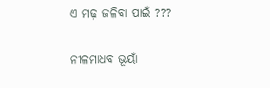ଏ ମଢ଼ ଜଳିବା ପାଇଁ ???

ନୀଳମାଧବ ଭୂୟାଁ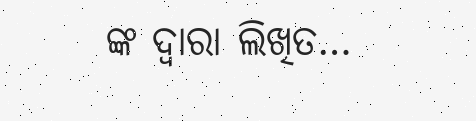ଙ୍କ ଦ୍ଵାରା ଲିଖିତ…